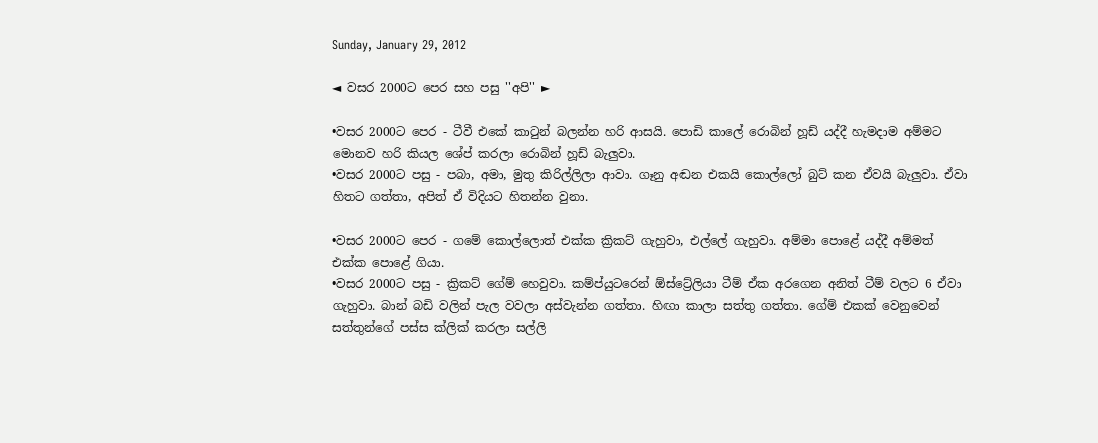Sunday, January 29, 2012

◄ වසර 2000ට පෙර සහ පසු ''අපි'' ►

•වසර 2000ට පෙර - ටීවී එකේ කාටුන් බලන්න හරි ආසයි. පොඩි කාලේ රොබින් හූඩ් යද්දී හැමදාම අම්මට මොනව හරි කියල ශේප් කරලා රොබින් හූඩ් බැලුවා.
•වසර 2000ට පසු - පබා, අමා, මුතු කිරිල්ලිලා ආවා. ගෑනු අඬන එකයි කොල්ලෝ බුට්‌ කන ඒවයි බැලුවා. ඒවා හිතට ගත්තා, අපිත් ඒ විදියට හිතන්න වුනා.

•වසර 2000ට පෙර - ගමේ කොල්ලොත් එක්ක ක්‍රිකට් ගැහුවා, එල්ලේ ගැහුවා. අම්මා පොළේ යද්දී අම්මත් එක්ක පොළේ ගියා.
•වසර 2000ට පසු - ක්‍රිකට් ගේම් හෙවුවා. කම්ප්යුටරෙන් ඕස්ට්‍රේලියා ටීම් ඒක අරගෙන අනිත් ටීම් වලට 6 ඒවා ගැහුවා. බාන් බඩි වලින් පැල වවලා අස්වැන්න ගත්තා. හිඟා කාලා සත්තු ගත්තා. ගේම් එකක් වෙනුවෙන් සත්තුන්ගේ පස්ස ක්ලික් කරලා සල්ලි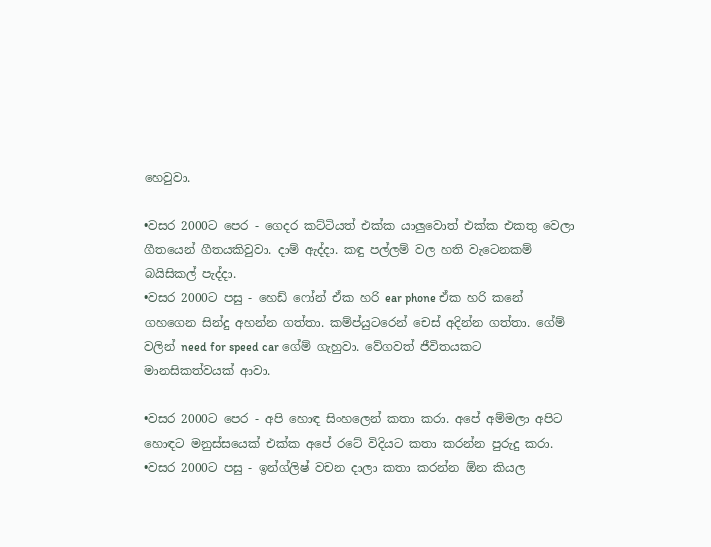හෙවුවා.

•වසර 2000ට පෙර - ගෙදර කට්ටියත් එක්ක යාලුවොත් එක්ක එකතු වෙලා ගීතයෙන් ගීතයකිවුවා. දාම් ඇද්දා. කඳු පල්ලම් වල හති වැටෙනකම් බයිසිකල් පැද්දා.
•වසර 2000ට පසු - හෙඩ් ෆෝන් ඒක හරි ear phone ඒක හරි කනේ ගහගෙන සින්දු අහන්න ගත්තා. කම්ප්යුටරෙන් චෙස් අදින්න ගත්තා. ගේම් වලින් need for speed car ගේම් ගැහුවා. වේගවත් ජීවිතයකට මානසිකත්වයක් ආවා.

•වසර 2000ට පෙර - අපි හොඳ සිංහලෙන් කතා කරා. අපේ අම්මලා අපිට හොඳට මනුස්සයෙක් එක්ක අපේ රටේ විදියට කතා කරන්න පුරුදු කරා.
•වසර 2000ට පසු - ඉන්ග්ලිෂ් වචන දාලා කතා කරන්න ඕන කියල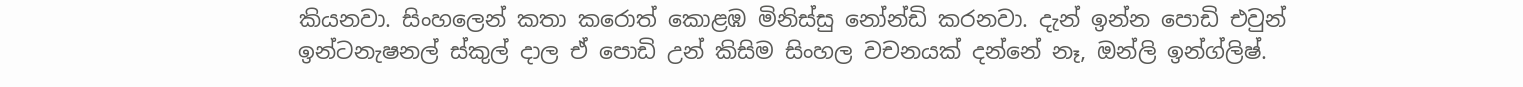කියනවා. සිංහලෙන් කතා කරොත් කොළඹ මිනිස්සු නෝන්ඩි කරනවා. දැන් ඉන්න පොඩි එවුන් ඉන්ටනැෂනල් ස්කුල් දාල ඒ පොඩි උන් කිසිම සිංහල වචනයක් දන්නේ නෑ, ඔන්ලි ඉන්ග්ලිෂ්.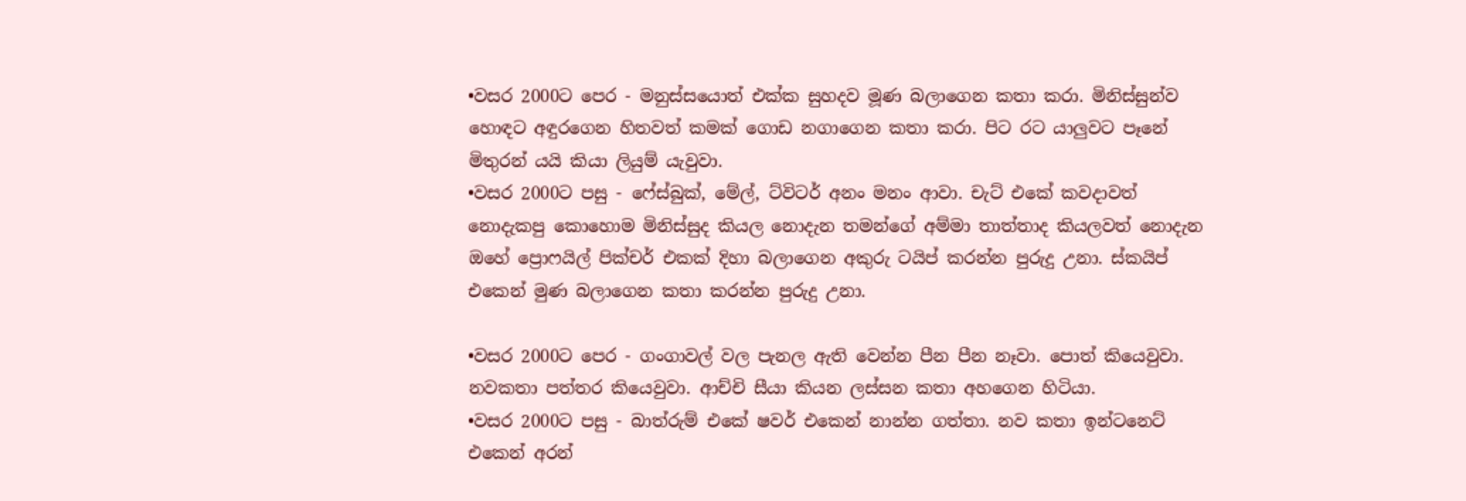•වසර 2000ට පෙර - මනුස්සයොත් එක්ක සුහදව මූණ බලාගෙන කතා කරා. මිනිස්සුන්ව හොඳට අඳුරගෙන හිතවත් කමක් ගොඩ නගාගෙන කතා කරා. පිට රට යාලුවට පෑනේ මිතුරන් යයි කියා ලියුම් යැවුවා.
•වසර 2000ට පසු - ෆේස්බුක්, මේල්, ට්විටර් අනං මනං ආවා. චැට් එකේ කවදාවත් නොදැකපු කොහොම මිනිස්සුද කියල නොදැන තමන්ගේ අම්මා තාත්තාද කියලවත් නොදැන ඔහේ ප්‍රොෆයිල් පික්චර් එකක් දිහා බලාගෙන අකුරු ටයිප් කරන්න පුරුදු උනා. ස්කයිප් එකෙන් මුණ බලාගෙන කතා කරන්න පුරුදු උනා.

•වසර 2000ට පෙර - ගංගාවල් වල පැනල ඇති වෙන්න පීන පීන නෑවා. පොත් කියෙවුවා. නවකතා පත්තර කියෙවුවා. ආච්චි සීයා කියන ලස්සන කතා අහගෙන හිටියා.
•වසර 2000ට පසු - බාත්රුම් එකේ ෂවර් එකෙන් නාන්න ගත්තා. නව කතා ඉන්ටනෙට් එකෙන් අරන්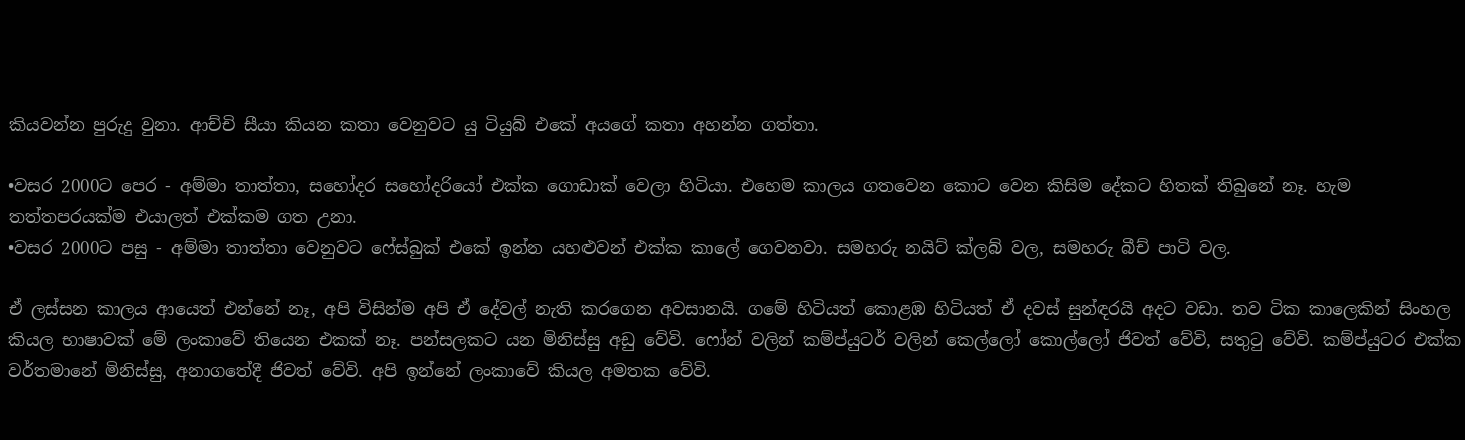කියවන්න පුරුදු වුනා. ආච්චි සීයා කියන කතා වෙනුවට යු ටියුබ් එකේ අයගේ කතා අහන්න ගත්තා.

•වසර 2000ට පෙර - අම්මා තාත්තා, සහෝදර සහෝදරියෝ එක්ක ගොඩාක් වෙලා හිටියා. එහෙම කාලය ගතවෙන කොට වෙන කිසිම දේකට හිතක් තිබුනේ නෑ. හැම තත්තපරයක්ම එයාලත් එක්කම ගත උනා.
•වසර 2000ට පසු - අම්මා තාත්තා වෙනුවට ෆේස්බුක් එකේ ඉන්න යහළුවන් එක්ක කාලේ ගෙවනවා. සමහරු නයිට් ක්ලබ් වල, සමහරු බීච් පාටි වල.

ඒ ලස්සන කාලය ආයෙත් එන්නේ නෑ, අපි විසින්ම අපි ඒ දේවල් නැති කරගෙන අවසානයි. ගමේ හිටියත් කොළඹ හිටියත් ඒ දවස් සුන්ඳරයි අදට වඩා. තව ටික කාලෙකින් සිංහල කියල භාෂාවක් මේ ලංකාවේ තියෙන එකක් නෑ. පන්සලකට යන මිනිස්සු අඩු වේවි. ෆෝන් වලින් කම්ප්යුටර් වලින් කෙල්ලෝ කොල්ලෝ ජිවත් වේවි, සතුටු වේවි. කම්ප්යුටර එක්ක වර්තමානේ මිනිස්සු, අනාගතේදී ජිවත් වේවි. අපි ඉන්නේ ලංකාවේ කියල අමතක වේවි.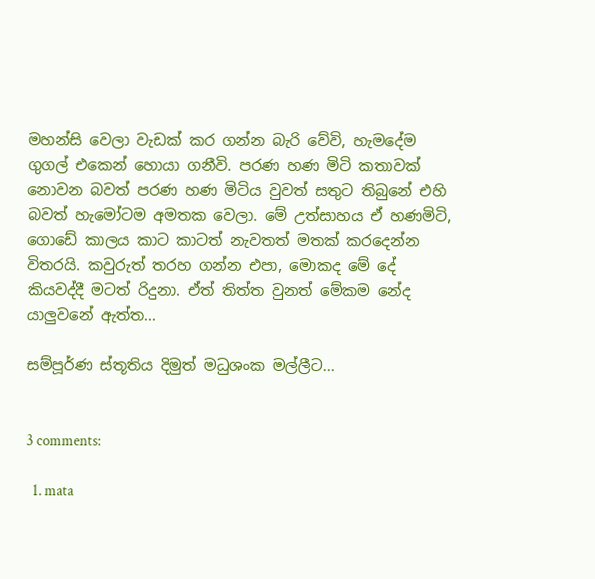මහන්සි වෙලා වැඩක් කර ගන්න බැරි වේවි, හැමදේම ගුගල් එකෙන් හොයා ගනීවි. පරණ හණ මිටි කතාවක් නොවන බවත් පරණ හණ මිටිය වුවත් සතුට තිබුනේ එහි බවත් හැමෝටම අමතක වෙලා. මේ උත්සාහය ඒ හණමිටි, ගොඩේ කාලය කාට කාටත් නැවතත් මතක් කරදෙන්න විතරයි. කවුරුත් තරහ ගන්න එපා, මොකද මේ දේ කියවද්දී මටත් රිදුනා. ඒත් තිත්ත වුනත් මේකම නේද යාලුවනේ ඇත්ත...

සම්පූර්ණ ස්තූතිය දිමුත් මධුශංක මල්ලීට...


3 comments:

  1. mata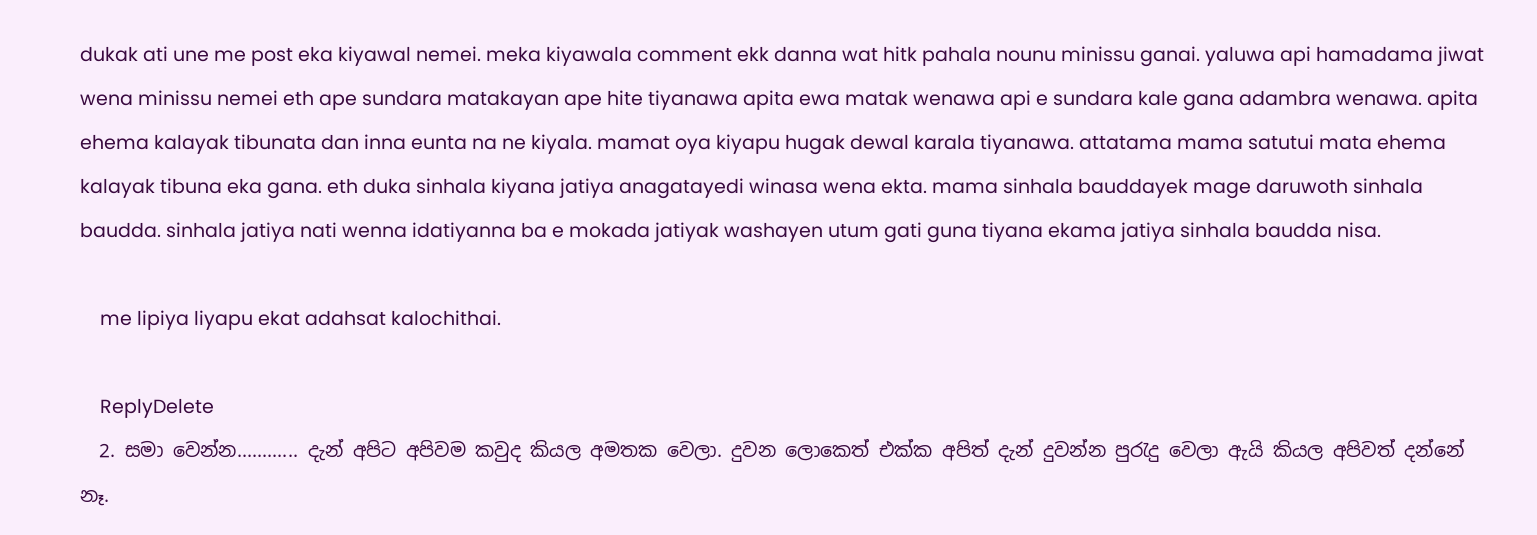dukak ati une me post eka kiyawal nemei. meka kiyawala comment ekk danna wat hitk pahala nounu minissu ganai. yaluwa api hamadama jiwat wena minissu nemei eth ape sundara matakayan ape hite tiyanawa apita ewa matak wenawa api e sundara kale gana adambra wenawa. apita ehema kalayak tibunata dan inna eunta na ne kiyala. mamat oya kiyapu hugak dewal karala tiyanawa. attatama mama satutui mata ehema kalayak tibuna eka gana. eth duka sinhala kiyana jatiya anagatayedi winasa wena ekta. mama sinhala bauddayek mage daruwoth sinhala baudda. sinhala jatiya nati wenna idatiyanna ba e mokada jatiyak washayen utum gati guna tiyana ekama jatiya sinhala baudda nisa.

    me lipiya liyapu ekat adahsat kalochithai.

    ReplyDelete
  2. සමා වෙන්න............ දැන් අපිට අපිවම කවුද කියල අමතක වෙලා. දුවන ලොකෙත් එක්ක අපිත් දැන් දුවන්න පුරැදු වෙලා ඇයි කියල අපිවත් දන්නේ නෑ.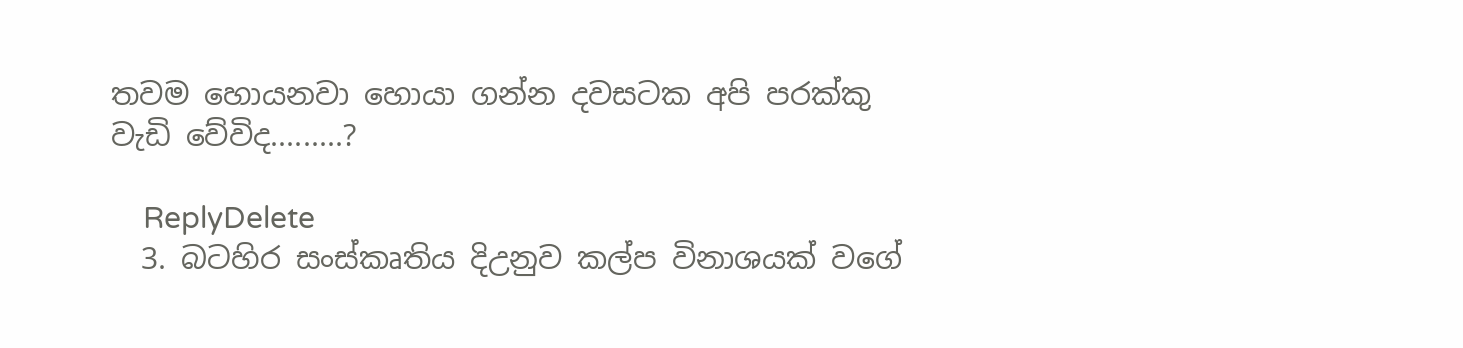තවම හොයනවා හොයා ගන්න දවසටක අපි පරක්කු වැඩි වේවිද.........?

    ReplyDelete
  3. බටහිර සංස්කෘතිය දිඋනුව කල්ප විනාශයක් වගේ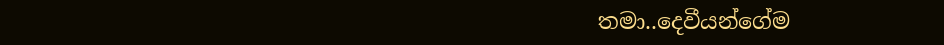තමා..දෙවීයන්ගේම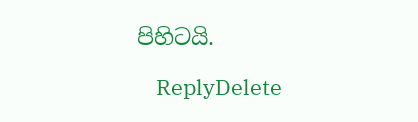පිහිටයි.

    ReplyDelete